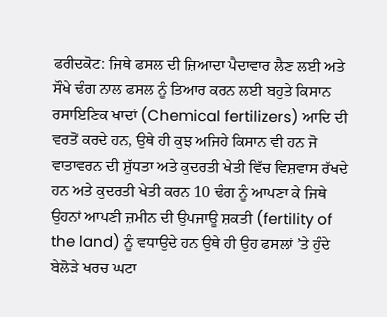ਫਰੀਦਕੋਟ: ਜਿਥੇ ਫਸਲ ਦੀ ਜ਼ਿਆਦਾ ਪੈਦਾਵਾਰ ਲੈਣ ਲਈ ਅਤੇ ਸੌਖੇ ਢੰਗ ਨਾਲ ਫਸਲ ਨੂੰ ਤਿਆਰ ਕਰਨ ਲਈ ਬਹੁਤੇ ਕਿਸਾਨ ਰਸਾਇਣਿਕ ਖਾਦਾਂ (Chemical fertilizers) ਆਦਿ ਦੀ ਵਰਤੋਂ ਕਰਦੇ ਹਨ, ਉਥੇ ਹੀ ਕੁਝ ਅਜਿਹੇ ਕਿਸਾਨ ਵੀ ਹਨ ਜੋ ਵਾਤਾਵਰਨ ਦੀ ਸ਼ੁੱਧਤਾ ਅਤੇ ਕੁਦਰਤੀ ਖੇਤੀ ਵਿੱਚ ਵਿਸ਼ਵਾਸ ਰੱਖਦੇ ਹਨ ਅਤੇ ਕੁਦਰਤੀ ਖੇਤੀ ਕਰਨ 10 ਢੰਗ ਨੂੰ ਆਪਣਾ ਕੇ ਜਿਥੇ ਉਹਨਾਂ ਆਪਣੀ ਜ਼ਮੀਨ ਦੀ ਉਪਜਾਊ ਸ਼ਕਤੀ (fertility of the land) ਨੂੰ ਵਧਾਉਦੇ ਹਨ ਉਥੇ ਹੀ ਉਹ ਫਸਲਾਂ ’ਤੇ ਹੁੰਦੇ ਬੇਲੋੜੇ ਖਰਚ ਘਟਾ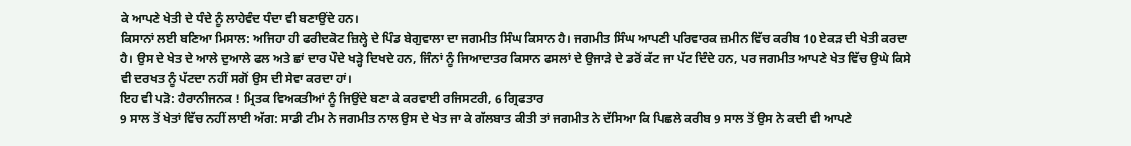ਕੇ ਆਪਣੇ ਖੇਤੀ ਦੇ ਧੰਦੇ ਨੂੰ ਲਾਹੇਵੰਦ ਧੰਦਾ ਵੀ ਬਣਾਉਂਦੇ ਹਨ।
ਕਿਸਾਨਾਂ ਲਈ ਬਣਿਆ ਮਿਸਾਲ: ਅਜਿਹਾ ਹੀ ਫਰੀਦਕੋਟ ਜ਼ਿਲ੍ਹੇ ਦੇ ਪਿੰਡ ਬੇਗੁਵਾਲਾ ਦਾ ਜਗਮੀਤ ਸਿੰਘ ਕਿਸਾਨ ਹੈ। ਜਗਮੀਤ ਸਿੰਘ ਆਪਣੀ ਪਰਿਵਾਰਕ ਜ਼ਮੀਨ ਵਿੱਚ ਕਰੀਬ 10 ਏਕੜ ਦੀ ਖੇਤੀ ਕਰਦਾ ਹੈ। ਉਸ ਦੇ ਖੇਤ ਦੇ ਆਲੇ ਦੁਆਲੇ ਫਲ ਅਤੇ ਛਾਂ ਦਾਰ ਪੌਦੇ ਖੜ੍ਹੇ ਦਿਖਦੇ ਹਨ, ਜਿੰਨਾਂ ਨੂੰ ਜਿਆਦਾਤਰ ਕਿਸਾਨ ਫਸਲਾਂ ਦੇ ਉਜਾੜੇ ਦੇ ਡਰੋਂ ਕੱਟ ਜਾ ਪੱਟ ਦਿੰਦੇ ਹਨ, ਪਰ ਜਗਮੀਤ ਆਪਣੇ ਖੇਤ ਵਿੱਚ ਉਘੇ ਕਿਸੇ ਵੀ ਦਰਖਤ ਨੂੰ ਪੱਟਦਾ ਨਹੀਂ ਸਗੋਂ ਉਸ ਦੀ ਸੇਵਾ ਕਰਦਾ ਹਾਂ।
ਇਹ ਵੀ ਪੜੋ: ਹੈਰਾਨੀਜਨਕ ! ਮ੍ਰਿਤਕ ਵਿਅਕਤੀਆਂ ਨੂੰ ਜਿਉਂਦੇ ਬਣਾ ਕੇ ਕਰਵਾਈ ਰਜਿਸਟਰੀ, 6 ਗ੍ਰਿਫਤਾਰ
9 ਸਾਲ ਤੋਂ ਖੇਤਾਂ ਵਿੱਚ ਨਹੀਂ ਲਾਈ ਅੱਗ: ਸਾਡੀ ਟੀਮ ਨੇ ਜਗਮੀਤ ਨਾਲ ਉਸ ਦੇ ਖੇਤ ਜਾ ਕੇ ਗੱਲਬਾਤ ਕੀਤੀ ਤਾਂ ਜਗਮੀਤ ਨੇ ਦੱਸਿਆ ਕਿ ਪਿਛਲੇ ਕਰੀਬ 9 ਸਾਲ ਤੋਂ ਉਸ ਨੇ ਕਦੀ ਵੀ ਆਪਣੇ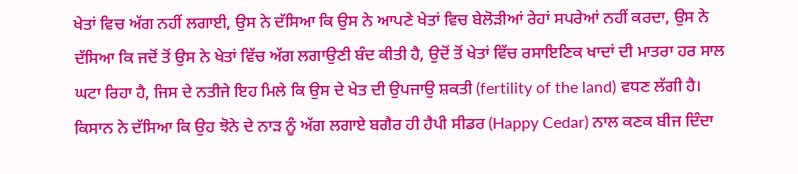ਖੇਤਾਂ ਵਿਚ ਅੱਗ ਨਹੀਂ ਲਗਾਈ, ਉਸ ਨੇ ਦੱਸਿਆ ਕਿ ਉਸ ਨੇ ਆਪਣੇ ਖੇਤਾਂ ਵਿਚ ਬੇਲੋੜੀਆਂ ਰੇਹਾਂ ਸਪਰੇਆਂ ਨਹੀਂ ਕਰਦਾ, ਉਸ ਨੇ ਦੱਸਿਆ ਕਿ ਜਦੋਂ ਤੋਂ ਉਸ ਨੇ ਖੇਤਾਂ ਵਿੱਚ ਅੱਗ ਲਗਾਉਣੀ ਬੰਦ ਕੀਤੀ ਹੈ, ਉਦੋਂ ਤੋਂ ਖੇਤਾਂ ਵਿੱਚ ਰਸਾਇਣਿਕ ਖਾਦਾਂ ਦੀ ਮਾਤਰਾ ਹਰ ਸਾਲ ਘਟਾ ਰਿਹਾ ਹੈ, ਜਿਸ ਦੇ ਨਤੀਜੇ ਇਹ ਮਿਲੇ ਕਿ ਉਸ ਦੇ ਖੇਤ ਦੀ ਉਪਜਾਉ ਸ਼ਕਤੀ (fertility of the land) ਵਧਣ ਲੱਗੀ ਹੈ।
ਕਿਸਾਨ ਨੇ ਦੱਸਿਆ ਕਿ ਉਹ ਝੋਨੇ ਦੇ ਨਾੜ ਨੂੰ ਅੱਗ ਲਗਾਏ ਬਗੈਰ ਹੀ ਹੈਪੀ ਸੀਡਰ (Happy Cedar) ਨਾਲ ਕਣਕ ਬੀਜ ਦਿੰਦਾ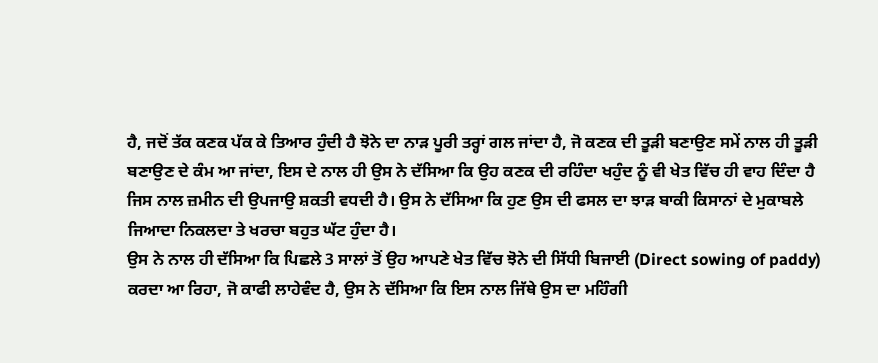ਹੈ, ਜਦੋਂ ਤੱਕ ਕਣਕ ਪੱਕ ਕੇ ਤਿਆਰ ਹੁੰਦੀ ਹੈ ਝੋਨੇ ਦਾ ਨਾੜ ਪੂਰੀ ਤਰ੍ਹਾਂ ਗਲ ਜਾਂਦਾ ਹੈ, ਜੋ ਕਣਕ ਦੀ ਤੂੜੀ ਬਣਾਉਣ ਸਮੇਂ ਨਾਲ ਹੀ ਤੂੜੀ ਬਣਾਉਣ ਦੇ ਕੰਮ ਆ ਜਾਂਦਾ, ਇਸ ਦੇ ਨਾਲ ਹੀ ਉਸ ਨੇ ਦੱਸਿਆ ਕਿ ਉਹ ਕਣਕ ਦੀ ਰਹਿੰਦਾ ਖਹੁੰਦ ਨੂੰ ਵੀ ਖੇਤ ਵਿੱਚ ਹੀ ਵਾਹ ਦਿੰਦਾ ਹੈ ਜਿਸ ਨਾਲ ਜ਼ਮੀਨ ਦੀ ਉਪਜਾਉ ਸ਼ਕਤੀ ਵਧਦੀ ਹੈ। ਉਸ ਨੇ ਦੱਸਿਆ ਕਿ ਹੁਣ ਉਸ ਦੀ ਫਸਲ ਦਾ ਝਾੜ ਬਾਕੀ ਕਿਸਾਨਾਂ ਦੇ ਮੁਕਾਬਲੇ ਜਿਆਦਾ ਨਿਕਲਦਾ ਤੇ ਖਰਚਾ ਬਹੁਤ ਘੱਟ ਹੁੰਦਾ ਹੈ।
ਉਸ ਨੇ ਨਾਲ ਹੀ ਦੱਸਿਆ ਕਿ ਪਿਛਲੇ 3 ਸਾਲਾਂ ਤੋਂ ਉਹ ਆਪਣੇ ਖੇਤ ਵਿੱਚ ਝੋਨੇ ਦੀ ਸਿੱਧੀ ਬਿਜਾਈ (Direct sowing of paddy) ਕਰਦਾ ਆ ਰਿਹਾ, ਜੋ ਕਾਫੀ ਲਾਹੇਵੰਦ ਹੈ, ਉਸ ਨੇ ਦੱਸਿਆ ਕਿ ਇਸ ਨਾਲ ਜਿੱਥੇ ਉਸ ਦਾ ਮਹਿੰਗੀ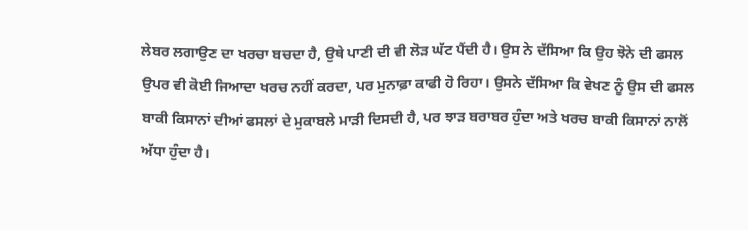ਲੇਬਰ ਲਗਾਉਣ ਦਾ ਖਰਚਾ ਬਚਦਾ ਹੈ, ਉਥੇ ਪਾਣੀ ਦੀ ਵੀ ਲੋੜ ਘੱਟ ਪੈਂਦੀ ਹੈ। ਉਸ ਨੇ ਦੱਸਿਆ ਕਿ ਉਹ ਝੋਨੇ ਦੀ ਫਸਲ ਉਪਰ ਵੀ ਕੋਈ ਜਿਆਦਾ ਖਰਚ ਨਹੀਂ ਕਰਦਾ, ਪਰ ਮੁਨਾਫ਼ਾ ਕਾਫੀ ਹੋ ਰਿਹਾ। ਉਸਨੇ ਦੱਸਿਆ ਕਿ ਵੇਖਣ ਨੂੰ ਉਸ ਦੀ ਫਸਲ ਬਾਕੀ ਕਿਸਾਨਾਂ ਦੀਆਂ ਫਸਲਾਂ ਦੇ ਮੁਕਾਬਲੇ ਮਾੜੀ ਦਿਸਦੀ ਹੈ, ਪਰ ਝਾੜ ਬਰਾਬਰ ਹੁੰਦਾ ਅਤੇ ਖਰਚ ਬਾਕੀ ਕਿਸਾਨਾਂ ਨਾਲੋਂ ਅੱਧਾ ਹੁੰਦਾ ਹੈ।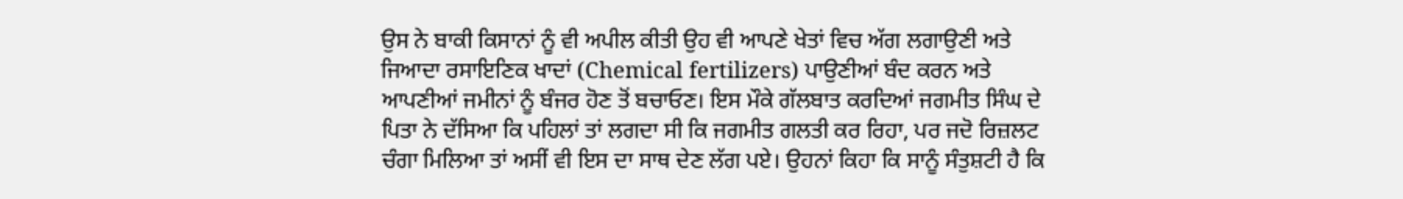ਉਸ ਨੇ ਬਾਕੀ ਕਿਸਾਨਾਂ ਨੂੰ ਵੀ ਅਪੀਲ ਕੀਤੀ ਉਹ ਵੀ ਆਪਣੇ ਖੇਤਾਂ ਵਿਚ ਅੱਗ ਲਗਾਉਣੀ ਅਤੇ ਜਿਆਦਾ ਰਸਾਇਣਿਕ ਖਾਦਾਂ (Chemical fertilizers) ਪਾਉਣੀਆਂ ਬੰਦ ਕਰਨ ਅਤੇ ਆਪਣੀਆਂ ਜਮੀਨਾਂ ਨੂੰ ਬੰਜਰ ਹੋਣ ਤੋਂ ਬਚਾਓਣ। ਇਸ ਮੌਕੇ ਗੱਲਬਾਤ ਕਰਦਿਆਂ ਜਗਮੀਤ ਸਿੰਘ ਦੇ ਪਿਤਾ ਨੇ ਦੱਸਿਆ ਕਿ ਪਹਿਲਾਂ ਤਾਂ ਲਗਦਾ ਸੀ ਕਿ ਜਗਮੀਤ ਗਲਤੀ ਕਰ ਰਿਹਾ, ਪਰ ਜਦੋ ਰਿਜ਼ਲਟ ਚੰਗਾ ਮਿਲਿਆ ਤਾਂ ਅਸੀਂ ਵੀ ਇਸ ਦਾ ਸਾਥ ਦੇਣ ਲੱਗ ਪਏ। ਉਹਨਾਂ ਕਿਹਾ ਕਿ ਸਾਨੂੰ ਸੰਤੁਸ਼ਟੀ ਹੈ ਕਿ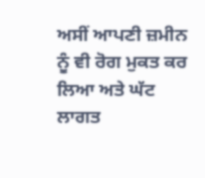ਅਸੀਂ ਆਪਣੀ ਜ਼ਮੀਨ ਨੂੰ ਵੀ ਰੋਗ ਮੁਕਤ ਕਰ ਲਿਆ ਅਤੇ ਘੱਟ ਲਾਗਤ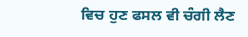ਵਿਚ ਹੁਣ ਫਸਲ ਵੀ ਚੰਗੀ ਲੈਣ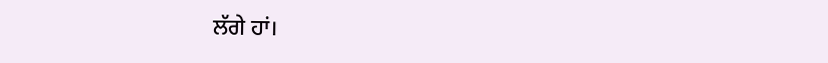ਲੱਗੇ ਹਾਂ।